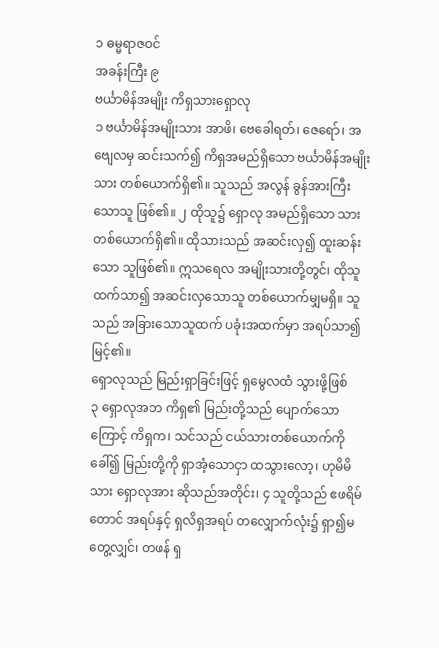၁ ဓမ္မရာဇဝင်
အခန်းကြီး ၉
ဗင်္ယာမိန်အမျိုး ကိရှသားရှောလု
၁ ဗင်္ယာမိန်အမျိုးသား အာဖိ၊ ဗေခေါရတ်၊ ဇေရော်၊ အဗျေလမှ ဆင်းသက်၍ ကိရှအမည်ရှိသော ဗင်္ယာမိန်အမျိုးသား တစ်ယောက်ရှိ၏။ သူသည် အလွန် ခွန်အားကြီးသောသူ ဖြစ်၏။ ၂ ထိုသူ၌ ရှောလု အမည်ရှိသော သားတစ်ယောက်ရှိ၏။ ထိုသားသည် အဆင်းလှ၍ ထူးဆန်းသော သူဖြစ်၏။ ဣသရေလ အမျိုးသားတို့တွင်၊ ထိုသူထက်သာ၍ အဆင်းလှသောသူ တစ်ယောက်မျှမရှိ။ သူသည် အခြားသောသူထက် ပခုံးအထက်မှာ အရပ်သာ၍ မြင့်၏။
ရှောလုသည် မြည်းရှာခြင်းဖြင့် ရှမွေလထံ သွားဖို့ဖြစ်
၃ ရှောလုအဘ ကိရှ၏ မြည်းတို့သည် ပျောက်သောကြောင့် ကိရှက၊ သင်သည် ငယ်သားတစ်ယောက်ကို ခေါ်၍ မြည်းတို့ကို ရှာအံ့သောငှာ ထသွားလော့၊ ဟုမိမိသား ရှောလုအား ဆိုသည်အတိုင်း၊ ၄ သူတို့သည် ဧဖရိမ်တောင် အရပ်နှင့် ရှလိရှအရပ် တလျှောက်လုံး၌ ရှာ၍မတွေ့လျှင်၊ တဖန် ရှ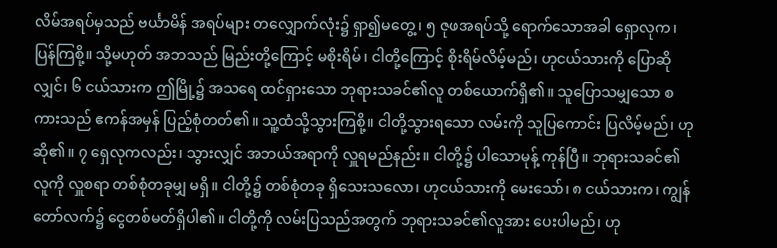လိမ်အရပ်မှသည် ဗင်္ယာမိန် အရပ်များ တလျှောက်လုံး၌ ရှာ၍မတွေ့၊ ၅ ဇုဖအရပ်သို့ ရောက်သောအခါ ရှောလုက၊ ပြန်ကြစို့။ သို့မဟုတ် အဘသည် မြည်းတို့ကြောင့် မစိုးရိမ်၊ ငါတို့ကြောင့် စိုးရိမ်လိမ့်မည်၊ ဟုငယ်သားကို ပြောဆိုလျှင်၊ ၆ ငယ်သားက ဤမြို့၌ အသရေ ထင်ရှားသော ဘုရားသခင်၏လူ တစ်ယောက်ရှိ၏။ သူပြောသမျှသော စကားသည် ဧကန်အမှန် ပြည့်စုံတတ်၏။ သူ့ထံသို့သွားကြစို့။ ငါတို့သွားရသော လမ်းကို သူပြကောင်း ပြလိမ့်မည်၊ ဟုဆို၏။ ၇ ရှေလုကလည်း၊ သွားလျှင် အဘယ်အရာကို လှူရမည်နည်း။ ငါတို့၌ ပါသောမုန့် ကုန်ပြီ။ ဘုရားသခင်၏လူကို လှူစရာ တစ်စုံတခုမျှ မရှိ။ ငါတို့၌ တစ်စုံတခု ရှိသေးသလော၊ ဟုငယ်သားကို မေးသော်၊ ၈ ငယ်သားက၊ ကျွန်တော်လက်၌ ငွေတစ်မတ်ရှိပါ၏။ ငါတို့ကို လမ်းပြသည်အတွက် ဘုရားသခင်၏လူအား ပေးပါမည်၊ ဟု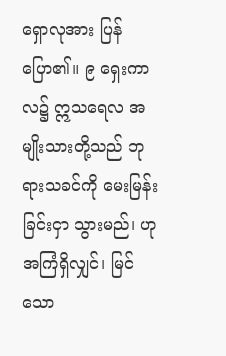ရှောလုအား ပြန်ပြော၏။ ၉ ရှေးကာလ၌ ဣသရေလ အမျိုးသားတို့သည် ဘုရားသခင်ကို မေးမြန်းခြင်းငှာ သွားမည်၊ ဟုအကြံရှိလျှင်၊ မြင်သော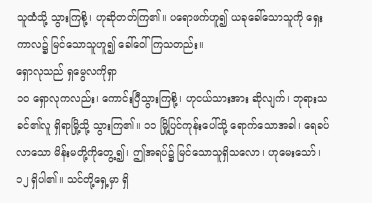သူထံသို့ သွားကြစို့၊ ဟုဆိုတတ်ကြ၏။ ပရောဖက်ဟူ၍ ယခုခေါ်သောသူကို ရှေးကာလ၌ မြင်သောသူဟူ၍ ခေါ်ဝေါ်ကြသတည်း။
ရှောလုသည် ရှမွေလကိုရှာ
၁၀ ရှောလုကလည်း၊ ကောင်းပြီသွားကြစို့၊ ဟုငယ်သားအား ဆိုလျက်၊ ဘုရားသခင်၏လူ ရှိရာမြို့သို့ သွားကြ၏။ ၁၁ မြို့ပြင်ကုန်းပေါ်သို့ ရောက်သောအခါ၊ ရေခပ်လာသော မိန်းမတို့ကိုတွေ့၍၊ ဤအရပ်၌ မြင်သောသူရှိသလော၊ ဟုမေးသော်၊ ၁၂ ရှိပါ၏။ သင်တို့ရှေ့မှာ ရှိ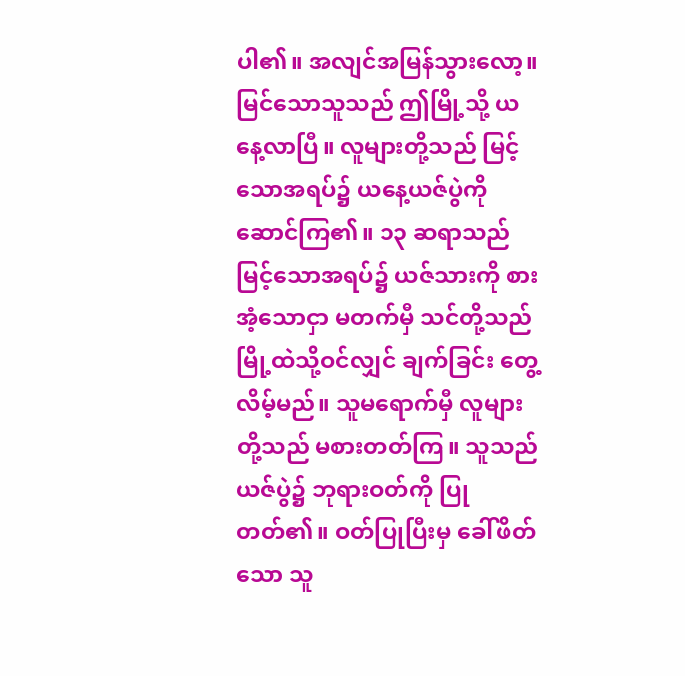ပါ၏။ အလျင်အမြန်သွားလော့။ မြင်သောသူသည် ဤမြို့သို့ ယနေ့လာပြီ။ လူများတို့သည် မြင့်သောအရပ်၌ ယနေ့ယဇ်ပွဲကို ဆောင်ကြ၏။ ၁၃ ဆရာသည် မြင့်သောအရပ်၌ ယဇ်သားကို စားအံ့သောငှာ မတက်မှီ သင်တို့သည် မြို့ထဲသို့ဝင်လျှင် ချက်ခြင်း တွေ့လိမ့်မည်။ သူမရောက်မှီ လူများတို့သည် မစားတတ်ကြ။ သူသည် ယဇ်ပွဲ၌ ဘုရားဝတ်ကို ပြုတတ်၏။ ဝတ်ပြုပြီးမှ ခေါ်ဖိတ်သော သူ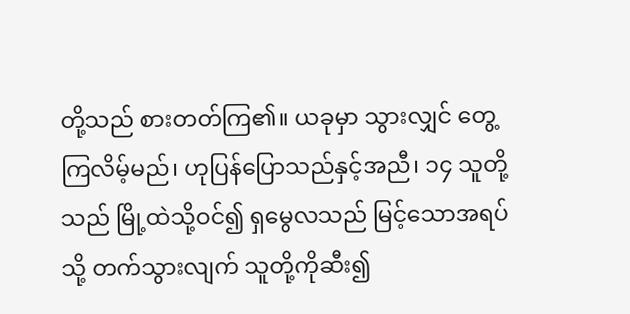တို့သည် စားတတ်ကြ၏။ ယခုမှာ သွားလျှင် တွေ့ကြလိမ့်မည်၊ ဟုပြန်ပြောသည်နှင့်အညီ၊ ၁၄ သူတို့သည် မြို့ထဲသို့ဝင်၍ ရှမွေလသည် မြင့်သောအရပ်သို့ တက်သွားလျက် သူတို့ကိုဆီး၍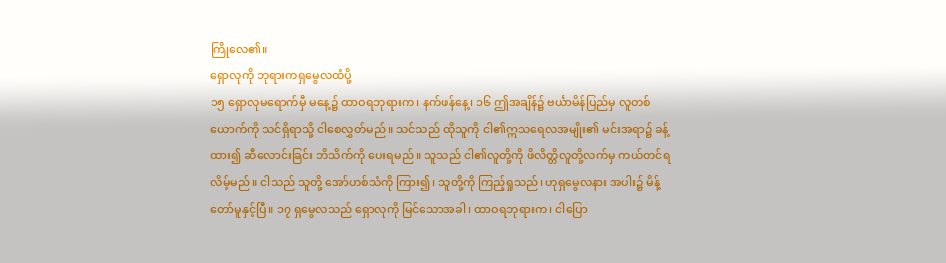ကြိုလေ၏။
ရှောလုကို ဘုရားကရှမွေလထံပို့
၁၅ ရှောလုမရောက်မှီ မနေ့၌ ထာဝရဘုရားက၊ နက်ဖန်နေ့၊ ၁၆ ဤအချိန်၌ ဗင်္ယာမိန်ပြည်မှ လူတစ်ယောက်ကို သင်ရှိရာသို့ ငါစေလွှတ်မည်။ သင်သည် ထိုသူကို ငါ၏ဣသရေလအမျိုး၏ မင်းအရာ၌ ခန့်ထား၍ ဆီလောင်းခြင်း ဘိသိက်ကို ပေးရမည်။ သူသည် ငါ၏လူတို့ကို ဖိလိတ္တိလူတို့လက်မှ ကယ်တင်ရလိမ့်မည်။ ငါသည် သူတို့ အော်ဟစ်သံကို ကြား၍၊ သူတို့ကို ကြည့်ရှုသည်၊ ဟုရှမွေလနား အပါး၌ မိန့်တော်မူနှင့်ပြီ။ ၁၇ ရှမွေလသည် ရှောလုကို မြင်သောအခါ၊ ထာဝရဘုရားက၊ ငါပြော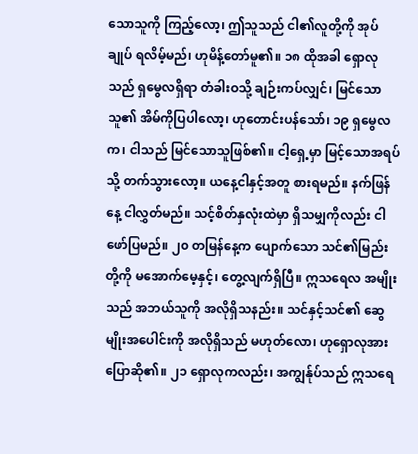သောသူကို ကြည့်လော့၊ ဤသူသည် ငါ၏လူတို့ကို အုပ်ချုပ် ရလိမ့်မည်၊ ဟုမိန့်တော်မူ၏။ ၁၈ ထိုအခါ ရှောလုသည် ရှမွေလရှိရာ တံခါးဝသို့ ချဉ်းကပ်လျှင်၊ မြင်သောသူ၏ အိမ်ကိုပြပါလော့၊ ဟုတောင်းပန်သော်၊ ၁၉ ရှမွေလက၊ ငါသည် မြင်သောသူဖြစ်၏။ ငါ့ရှေ့မှာ မြင့်သောအရပ်သို့ တက်သွားလော့။ ယနေ့ငါနှင့်အတူ စားရမည်။ နက်ဖြန်နေ့ ငါလွှတ်မည်။ သင့်စိတ်နှလုံးထဲမှာ ရှိသမျှကိုလည်း ငါဖော်ပြမည်။ ၂၀ တမြန်နေ့က ပျောက်သော သင်၏မြည်းတို့ကို မအောက်မေ့နှင့်၊ တွေ့လျက်ရှိပြီ။ ဣသရေလ အမျိုးသည် အဘယ်သူကို အလိုရှိသနည်း။ သင်နှင့်သင်၏ ဆွေမျိုးအပေါင်းကို အလိုရှိသည် မဟုတ်လော၊ ဟုရှောလုအား ပြောဆို၏။ ၂၁ ရှောလုကလည်း၊ အကျွန်ုပ်သည် ဣသရေ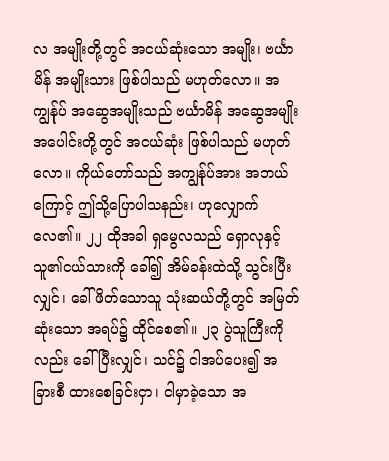လ အမျိုးတို့တွင် အငယ်ဆုံးသော အမျိုး၊ ဗင်္ယာမိန် အမျိုးသား ဖြစ်ပါသည် မဟုတ်လော။ အကျွန်ုပ် အဆွေအမျိုးသည် ဗင်္ယာမိန် အဆွေအမျိုး အပေါင်းတို့တွင် အငယ်ဆုံး ဖြစ်ပါသည် မဟုတ်လော။ ကိုယ်တော်သည် အကျွန်ုပ်အား အဘယ်ကြောင့် ဤသို့ပြောပါသနည်း၊ ဟုလျှောက်လေ၏။ ၂၂ ထိုအခါ ရှမွေလသည် ရှောလုနှင့် သူ၏ငယ်သားကို ခေါ်၍ အိမ်ခန်းထဲသို့ သွင်းပြီးလျှင်၊ ခေါ်ဖိတ်သောသူ သုံးဆယ်တို့တွင် အမြတ်ဆုံးသော အရပ်၌ ထိုင်စေ၏။ ၂၃ ပွဲသူကြီးကိုလည်း ခေါ်ပြီးလျှင်၊ သင်၌ ငါအပ်ပေး၍ အခြားစီ ထားစေခြင်းငှာ၊ ငါမှာခဲ့သော အ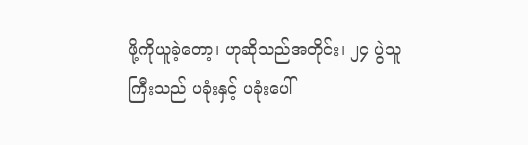ဖို့ကိုယူခဲ့တော့၊ ဟုဆိုသည်အတိုင်း၊ ၂၄ ပွဲသူကြီးသည် ပခုံးနှင့် ပခုံးပေါ်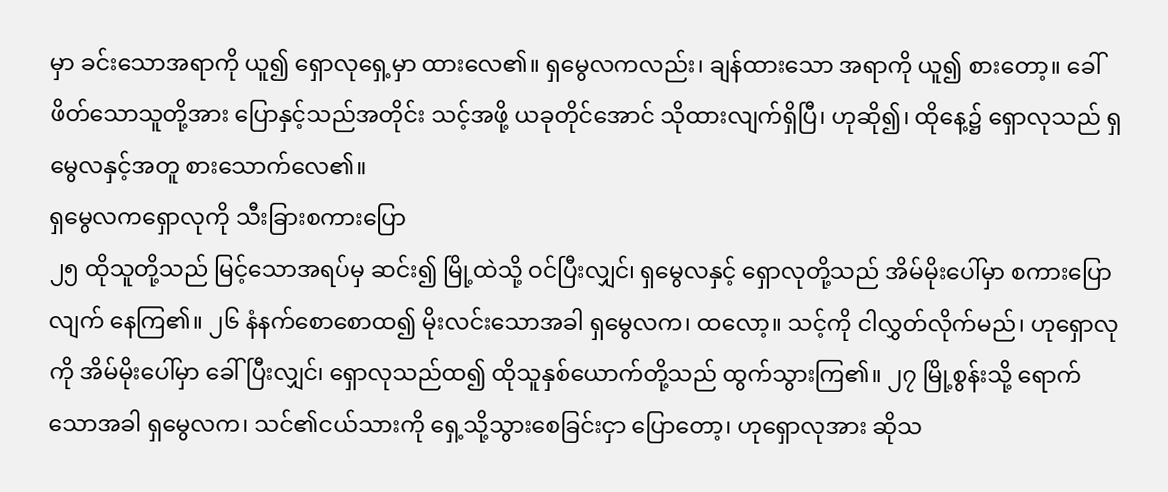မှာ ခင်းသောအရာကို ယူ၍ ရှောလုရှေ့မှာ ထားလေ၏။ ရှမွေလကလည်း၊ ချန်ထားသော အရာကို ယူ၍ စားတော့။ ခေါ်ဖိတ်သောသူတို့အား ပြောနှင့်သည်အတိုင်း သင့်အဖို့ ယခုတိုင်အောင် သိုထားလျက်ရှိပြီ၊ ဟုဆို၍၊ ထိုနေ့၌ ရှောလုသည် ရှမွေလနှင့်အတူ စားသောက်လေ၏။
ရှမွေလကရှောလုကို သီးခြားစကားပြော
၂၅ ထိုသူတို့သည် မြင့်သောအရပ်မှ ဆင်း၍ မြို့ထဲသို့ ဝင်ပြီးလျှင်၊ ရှမွေလနှင့် ရှောလုတို့သည် အိမ်မိုးပေါ်မှာ စကားပြောလျက် နေကြ၏။ ၂၆ နံနက်စောစောထ၍ မိုးလင်းသောအခါ ရှမွေလက၊ ထလော့။ သင့်ကို ငါလွှတ်လိုက်မည်၊ ဟုရှောလုကို အိမ်မိုးပေါ်မှာ ခေါ်ပြီးလျှင်၊ ရှောလုသည်ထ၍ ထိုသူနှစ်ယောက်တို့သည် ထွက်သွားကြ၏။ ၂၇ မြို့စွန်းသို့ ရောက်သောအခါ ရှမွေလက၊ သင်၏ငယ်သားကို ရှေ့သို့သွားစေခြင်းငှာ ပြောတော့၊ ဟုရှောလုအား ဆိုသ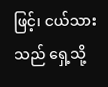ဖြင့်၊ ငယ်သားသည် ရှေ့သို့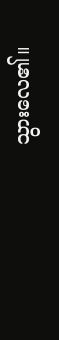သွားလေ၏။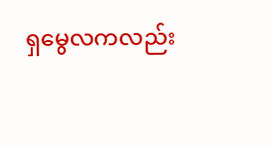ရှမွေလကလည်း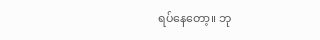ရပ်နေတော့။ ဘု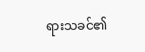ရားသခင်၏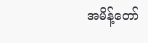အမိန့်တော်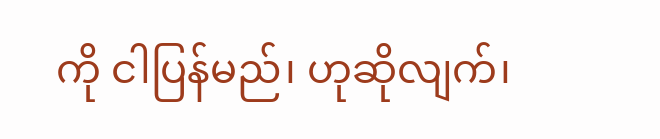ကို ငါပြန်မည်၊ ဟုဆိုလျက်၊